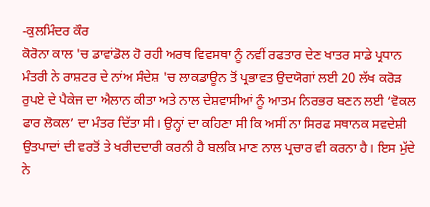-ਕੁਲਮਿੰਦਰ ਕੌਰ
ਕੋਰੋਨਾ ਕਾਲ 'ਚ ਡਾਵਾਂਡੋਲ ਹੋ ਰਹੀ ਅਰਥ ਵਿਵਸਥਾ ਨੂੰ ਨਵੀਂ ਰਫਤਾਰ ਦੇਣ ਖਾਤਰ ਸਾਡੇ ਪ੍ਰਧਾਨ ਮੰਤਰੀ ਨੇ ਰਾਸ਼ਟਰ ਦੇ ਨਾਂਅ ਸੰਦੇਸ਼ 'ਚ ਲਾਕਡਾਊਨ ਤੋਂ ਪ੍ਰਭਾਵਤ ਉਦਯੋਗਾਂ ਲਈ 20 ਲੱਖ ਕਰੋੜ ਰੁਪਏ ਦੇ ਪੈਕੇਜ ਦਾ ਐਲਾਨ ਕੀਤਾ ਅਤੇ ਨਾਲ ਦੇਸ਼ਵਾਸੀਆਂ ਨੂੰ ਆਤਮ ਨਿਰਭਰ ਬਣਨ ਲਈ ‘ਵੋਕਲ ਫਾਰ ਲੋਕਲ’ ਦਾ ਮੰਤਰ ਦਿੱਤਾ ਸੀ। ਉਨ੍ਹਾਂ ਦਾ ਕਹਿਣਾ ਸੀ ਕਿ ਅਸੀਂ ਨਾ ਸਿਰਫ ਸਥਾਨਕ ਸਵਦੇਸ਼ੀ ਉਤਪਾਦਾਂ ਦੀ ਵਰਤੋਂ ਤੇ ਖਰੀਦਦਾਰੀ ਕਰਨੀ ਹੈ ਬਲਕਿ ਮਾਣ ਨਾਲ ਪ੍ਰਚਾਰ ਵੀ ਕਰਨਾ ਹੈ। ਇਸ ਮੁੱਦੇ ਨੇ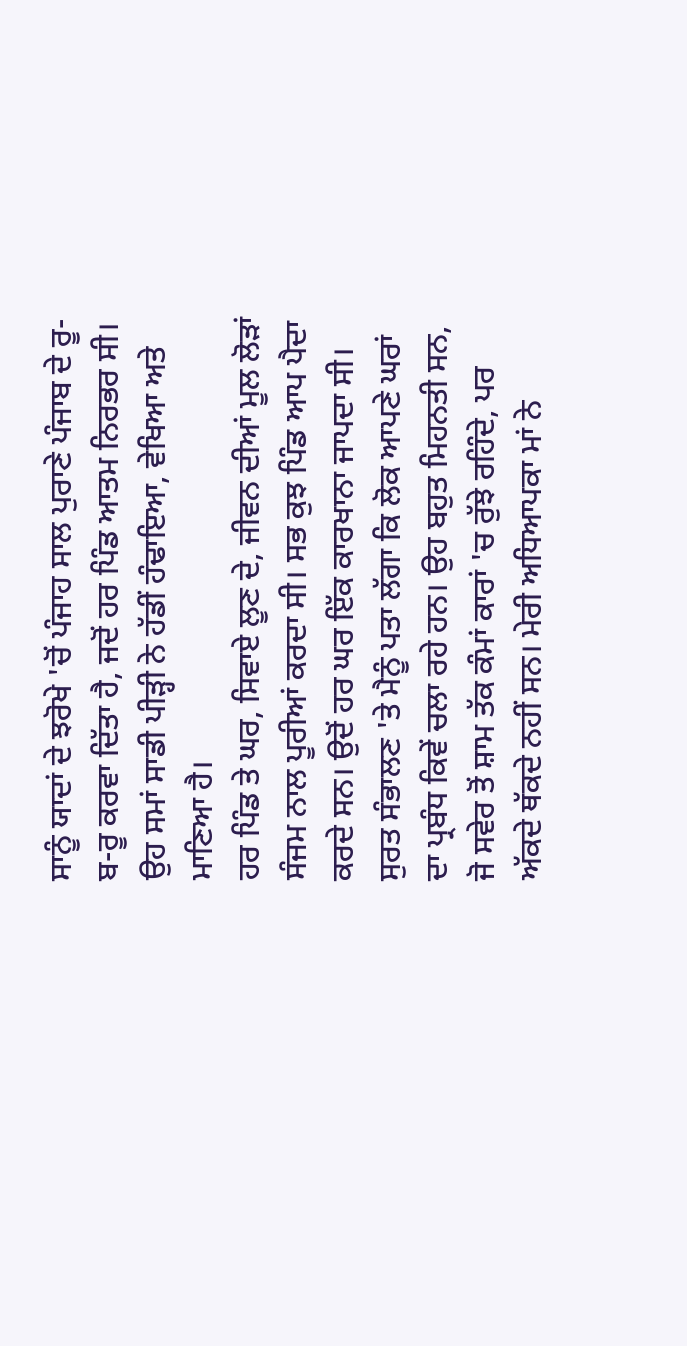ਸਾਨੂੰ ਯਾਦਾਂ ਦੇ ਝਰੋਖੇ 'ਚੋਂ ਪੰਜਾਹ ਸਾਲ ਪੁਰਾਣੇ ਪੰਜਾਬ ਦੇ ਰੂ-ਬ-ਰੂ ਕਰਵਾ ਦਿੱਤਾ ਹੈ, ਜਦੋਂ ਹਰ ਪਿੰਡ ਆਤਮ ਨਿਰਭਰ ਸੀ। ਉਹ ਸਮਾਂ ਸਾਡੀ ਪੀੜ੍ਹੀ ਨੇ ਹੱਡੀਂ ਹੰਢਾਇਆ, ਵੇਖਿਆ ਅਤੇ ਮਾਣਿਆ ਹੈ।
ਹਰ ਪਿੰਡ ਤੇ ਘਰ, ਸਿਵਾਏ ਲੂਣ ਦੇ, ਜੀਵਨ ਦੀਆਂ ਮੂਲ ਲੋੜਾਂ ਸੰਜਮ ਨਾਲ ਪੂਰੀਆਂ ਕਰਦਾ ਸੀ। ਸਭ ਕੁਝ ਪਿੰਡ ਆਪ ਪੈਦਾ ਕਰਦੇ ਸਨ। ਉਦੋਂ ਹਰ ਘਰ ਇੱਕ ਕਾਰਖਾਨਾ ਜਾਪਦਾ ਸੀ। ਸੁਰਤ ਸੰਭਾਲਣ 'ਤੇ ਮੈਨੂੰ ਪਤਾ ਲੱਗਾ ਕਿ ਲੋਕ ਆਪਣੇ ਘਰਾਂ ਦਾ ਪ੍ਰਬੰਧ ਕਿਵੇਂ ਚਲਾ ਰਹੇ ਹਨ। ਉਹ ਬਹੁਤ ਮਿਹਨਤੀ ਸਨ, ਜੋ ਸਵੇਰ ਤੋਂ ਸ਼ਾਮ ਤੱਕ ਕੰਮਾਂ ਕਾਰਾਂ 'ਚ ਰੁੱਝੇ ਰਹਿੰਦੇ, ਪਰ ਅੱਕਦੇ ਥੱਕਦੇ ਨਹੀਂ ਸਨ। ਮੇਰੀ ਅਧਿਆਪਕਾ ਮਾਂ ਨੇ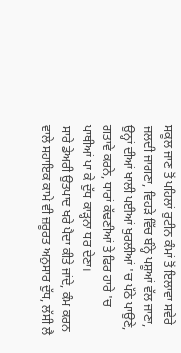ਸਕੂਲ ਜਾਣ ਤੋਂ ਪਹਿਲਾਂ ਰੁਟੀਨ ਕੰਮਾਂ ਤੋਂ ਇਲਾਵਾ ਸਵੇਰੇ ਜਲਦੀ ਜਾਗਣਾ, ਵਿਹੜੇ ਵਿੱਚ ਬੰਨ੍ਹੇ ਪਸ਼ੂਆਂ ਵੱਲ ਜਾਣਾ, ਉਨ੍ਹਾਂ ਦੀਆਂ ਖਾਲੀ ਪਈਆਂ ਖੁਰਲੀਆਂ 'ਚ ਪੱਠੇ ਪਾਉਣੇ, ਗਤਾਵੇ ਕਰਨੇ, ਧਾਰਾਂ ਕੱਢਣੀਆਂ ਤੇ ਫਿਰ ਹਾਰੇ 'ਚ ਪਾਥੀਆਂ ਪਾ ਕੇ ਦੁੱਧ ਕਾੜ੍ਹਨਾ ਧਰ ਦੇਣਾ।
ਸਾਰੇ ਡੇਅਰੀ ਉਤਪਾਦ ਖਰੇ ਪੈਦਾ ਕੀਤੇ ਜਾਂਦੇ, ਕੰਮ ਕਰਨ ਵਾਲੇ ਸਹਾਇਕ ਕਾਮੇ ਵੀ ਜ਼ਰੂਰਤ ਅਨੁਸਾਰ ਦੁੱਧ, ਲੱਸੀ ਲੈ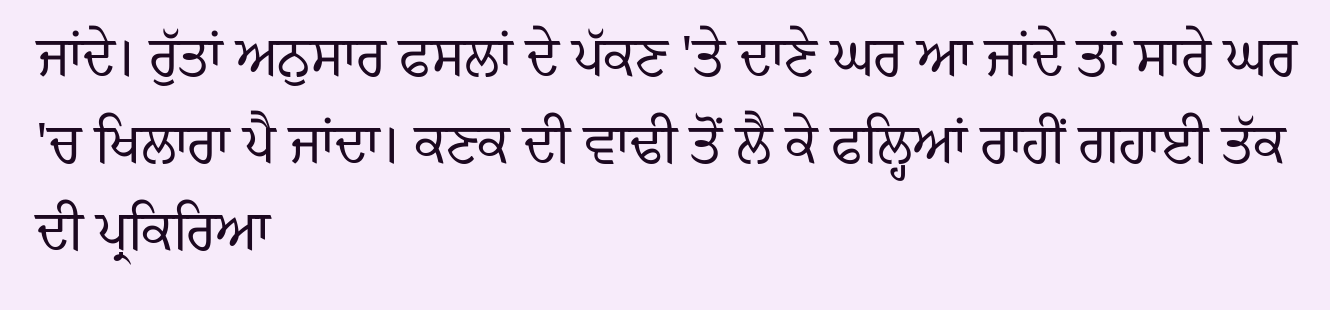ਜਾਂਦੇ। ਰੁੱਤਾਂ ਅਨੁਸਾਰ ਫਸਲਾਂ ਦੇ ਪੱਕਣ 'ਤੇ ਦਾਣੇ ਘਰ ਆ ਜਾਂਦੇ ਤਾਂ ਸਾਰੇ ਘਰ 'ਚ ਖਿਲਾਰਾ ਪੈ ਜਾਂਦਾ। ਕਣਕ ਦੀ ਵਾਢੀ ਤੋਂ ਲੈ ਕੇ ਫਲ੍ਹਿਆਂ ਰਾਹੀਂ ਗਹਾਈ ਤੱਕ ਦੀ ਪ੍ਰਕਿਰਿਆ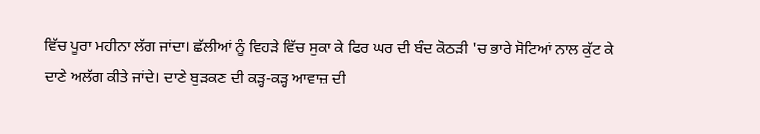ਵਿੱਚ ਪੂਰਾ ਮਹੀਨਾ ਲੱਗ ਜਾਂਦਾ। ਛੱਲੀਆਂ ਨੂੰ ਵਿਹੜੇ ਵਿੱਚ ਸੁਕਾ ਕੇ ਫਿਰ ਘਰ ਦੀ ਬੰਦ ਕੋਠੜੀ 'ਚ ਭਾਰੇ ਸੋਟਿਆਂ ਨਾਲ ਕੁੱਟ ਕੇ ਦਾਣੇ ਅਲੱਗ ਕੀਤੇ ਜਾਂਦੇ। ਦਾਣੇ ਬੁੜਕਣ ਦੀ ਕੜ੍ਹ-ਕੜ੍ਹ ਆਵਾਜ਼ ਦੀ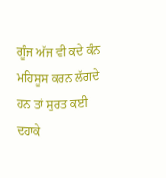ਗੂੰਜ ਅੱਜ ਵੀ ਕਦੇ ਕੰਨ ਮਹਿਸੂਸ ਕਰਨ ਲੱਗਦੇ ਹਨ ਤਾਂ ਸੁਰਤ ਕਈ ਦਹਾਕੇ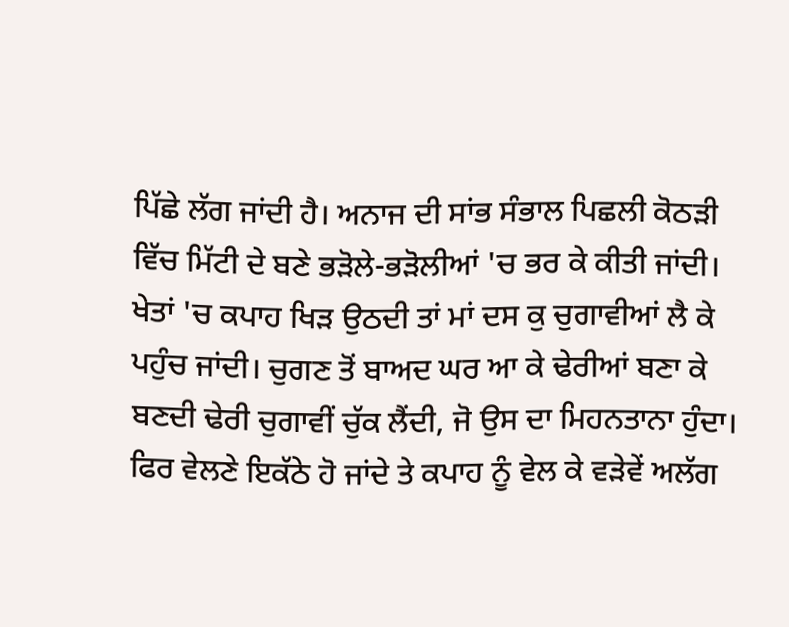ਪਿੱਛੇ ਲੱਗ ਜਾਂਦੀ ਹੈ। ਅਨਾਜ ਦੀ ਸਾਂਭ ਸੰਭਾਲ ਪਿਛਲੀ ਕੋਠੜੀ ਵਿੱਚ ਮਿੱਟੀ ਦੇ ਬਣੇ ਭੜੋਲੇ-ਭੜੋਲੀਆਂ 'ਚ ਭਰ ਕੇ ਕੀਤੀ ਜਾਂਦੀ। ਖੇਤਾਂ 'ਚ ਕਪਾਹ ਖਿੜ ਉਠਦੀ ਤਾਂ ਮਾਂ ਦਸ ਕੁ ਚੁਗਾਵੀਆਂ ਲੈ ਕੇ ਪਹੁੰਚ ਜਾਂਦੀ। ਚੁਗਣ ਤੋਂ ਬਾਅਦ ਘਰ ਆ ਕੇ ਢੇਰੀਆਂ ਬਣਾ ਕੇ ਬਣਦੀ ਢੇਰੀ ਚੁਗਾਵੀਂ ਚੁੱਕ ਲੈਂਦੀ, ਜੋ ਉਸ ਦਾ ਮਿਹਨਤਾਨਾ ਹੁੰਦਾ। ਫਿਰ ਵੇਲਣੇ ਇਕੱਠੇ ਹੋ ਜਾਂਦੇ ਤੇ ਕਪਾਹ ਨੂੰ ਵੇਲ ਕੇ ਵੜੇਵੇਂ ਅਲੱਗ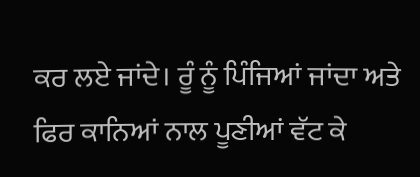ਕਰ ਲਏ ਜਾਂਦੇ। ਰੂੰ ਨੂੰ ਪਿੰਜਿਆਂ ਜਾਂਦਾ ਅਤੇ ਫਿਰ ਕਾਨਿਆਂ ਨਾਲ ਪੂਣੀਆਂ ਵੱਟ ਕੇ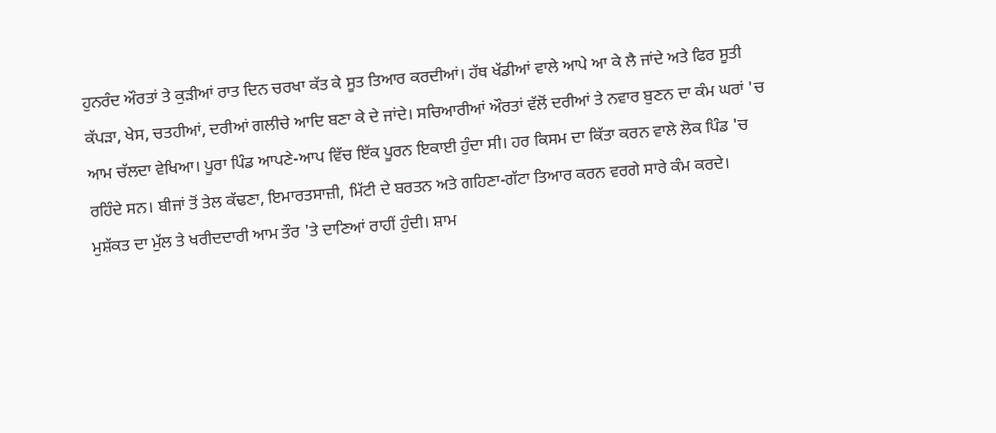ਹੁਨਰੰਦ ਔਰਤਾਂ ਤੇ ਕੁੜੀਆਂ ਰਾਤ ਦਿਨ ਚਰਖਾ ਕੱਤ ਕੇ ਸੂਤ ਤਿਆਰ ਕਰਦੀਆਂ। ਹੱਥ ਖੱਡੀਆਂ ਵਾਲੇ ਆਪੇ ਆ ਕੇ ਲੈ ਜਾਂਦੇ ਅਤੇ ਫਿਰ ਸੂਤੀ ਕੱਪੜਾ, ਖੇਸ, ਚਤਹੀਆਂ, ਦਰੀਆਂ ਗਲੀਚੇ ਆਦਿ ਬਣਾ ਕੇ ਦੇ ਜਾਂਦੇ। ਸਚਿਆਰੀਆਂ ਔਰਤਾਂ ਵੱਲੋਂ ਦਰੀਆਂ ਤੇ ਨਵਾਰ ਬੁਣਨ ਦਾ ਕੰਮ ਘਰਾਂ 'ਚ ਆਮ ਚੱਲਦਾ ਵੇਖਿਆ। ਪੂਰਾ ਪਿੰਡ ਆਪਣੇ-ਆਪ ਵਿੱਚ ਇੱਕ ਪੂਰਨ ਇਕਾਈ ਹੁੰਦਾ ਸੀ। ਹਰ ਕਿਸਮ ਦਾ ਕਿੱਤਾ ਕਰਨ ਵਾਲੇ ਲੋਕ ਪਿੰਡ 'ਚ ਰਹਿੰਦੇ ਸਨ। ਬੀਜਾਂ ਤੋਂ ਤੇਲ ਕੱਢਣਾ, ਇਮਾਰਤਸਾਜ਼ੀ, ਮਿੱਟੀ ਦੇ ਬਰਤਨ ਅਤੇ ਗਹਿਣਾ-ਗੱਟਾ ਤਿਆਰ ਕਰਨ ਵਰਗੇ ਸਾਰੇ ਕੰਮ ਕਰਦੇ।
ਮੁਸ਼ੱਕਤ ਦਾ ਮੁੱਲ ਤੇ ਖਰੀਦਦਾਰੀ ਆਮ ਤੌਰ 'ਤੇ ਦਾਣਿਆਂ ਰਾਹੀਂ ਹੁੰਦੀ। ਸ਼ਾਮ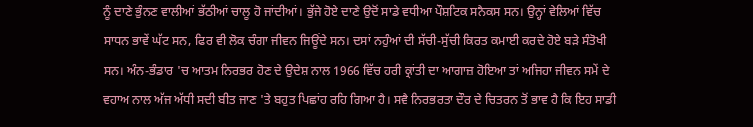ਨੂੰ ਦਾਣੇ ਭੁੰਨਣ ਵਾਲੀਆਂ ਭੱਠੀਆਂ ਚਾਲੂ ਹੋ ਜਾਂਦੀਆਂ। ਭੁੱਜੇ ਹੋਏ ਦਾਣੇ ਉਦੋਂ ਸਾਡੇ ਵਧੀਆ ਪੌਸ਼ਟਿਕ ਸਨੈਕਸ ਸਨ। ਉਨ੍ਹਾਂ ਵੇਲਿਆਂ ਵਿੱਚ ਸਾਧਨ ਭਾਵੇਂ ਘੱਟ ਸਨ, ਫਿਰ ਵੀ ਲੋਕ ਚੰਗਾ ਜੀਵਨ ਜਿਊਂਦੇ ਸਨ। ਦਸਾਂ ਨਹੁੰਆਂ ਦੀ ਸੱਚੀ-ਸੁੱਚੀ ਕਿਰਤ ਕਮਾਈ ਕਰਦੇ ਹੋਏ ਬੜੇ ਸੰਤੋਖੀ ਸਨ। ਅੰਨ-ਭੰਡਾਰ 'ਚ ਆਤਮ ਨਿਰਭਰ ਹੋਣ ਦੇ ਉਦੇਸ਼ ਨਾਲ 1966 ਵਿੱਚ ਹਰੀ ਕ੍ਰਾਂਤੀ ਦਾ ਆਗਾਜ਼ ਹੋਇਆ ਤਾਂ ਅਜਿਹਾ ਜੀਵਨ ਸਮੇਂ ਦੇ ਵਹਾਅ ਨਾਲ ਅੱਜ ਅੱਧੀ ਸਦੀ ਬੀਤ ਜਾਣ 'ਤੇ ਬਹੁਤ ਪਿਛਾਂਹ ਰਹਿ ਗਿਆ ਹੈ। ਸਵੈ ਨਿਰਭਰਤਾ ਦੌਰ ਦੇ ਚਿਤਰਨ ਤੋਂ ਭਾਵ ਹੈ ਕਿ ਇਹ ਸਾਡੀ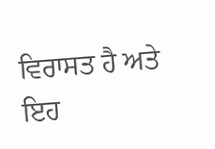ਵਿਰਾਸਤ ਹੈ ਅਤੇ ਇਹ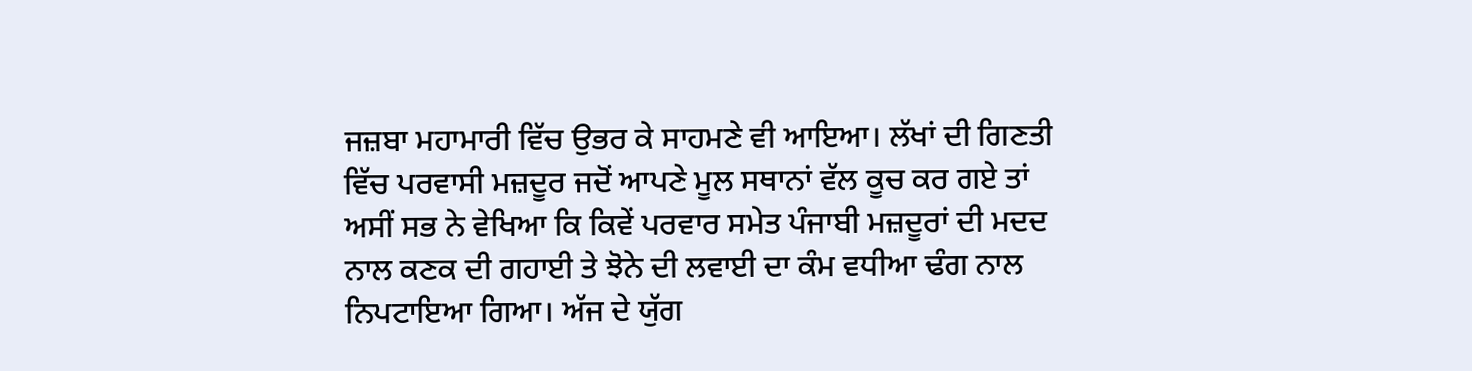ਜਜ਼ਬਾ ਮਹਾਮਾਰੀ ਵਿੱਚ ਉਭਰ ਕੇ ਸਾਹਮਣੇ ਵੀ ਆਇਆ। ਲੱਖਾਂ ਦੀ ਗਿਣਤੀ ਵਿੱਚ ਪਰਵਾਸੀ ਮਜ਼ਦੂਰ ਜਦੋਂ ਆਪਣੇ ਮੂਲ ਸਥਾਨਾਂ ਵੱਲ ਕੂਚ ਕਰ ਗਏ ਤਾਂ ਅਸੀਂ ਸਭ ਨੇ ਵੇਖਿਆ ਕਿ ਕਿਵੇਂ ਪਰਵਾਰ ਸਮੇਤ ਪੰਜਾਬੀ ਮਜ਼ਦੂਰਾਂ ਦੀ ਮਦਦ ਨਾਲ ਕਣਕ ਦੀ ਗਹਾਈ ਤੇ ਝੋਨੇ ਦੀ ਲਵਾਈ ਦਾ ਕੰਮ ਵਧੀਆ ਢੰਗ ਨਾਲ ਨਿਪਟਾਇਆ ਗਿਆ। ਅੱਜ ਦੇ ਯੁੱਗ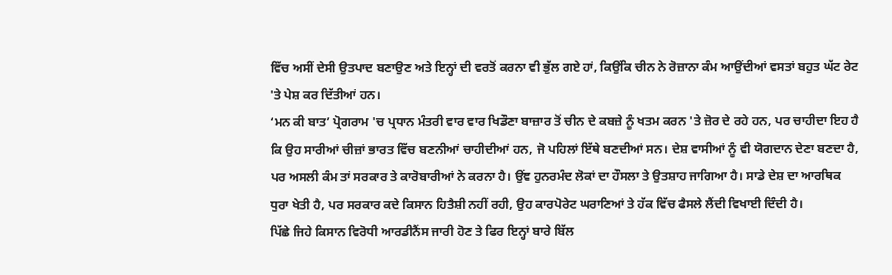ਵਿੱਚ ਅਸੀਂ ਦੇਸੀ ਉਤਪਾਦ ਬਣਾਉਣ ਅਤੇ ਇਨ੍ਹਾਂ ਦੀ ਵਰਤੋਂ ਕਰਨਾ ਵੀ ਭੁੱਲ ਗਏ ਹਾਂ, ਕਿਉਂਕਿ ਚੀਨ ਨੇ ਰੋਜ਼ਾਨਾ ਕੰਮ ਆਉਂਦੀਆਂ ਵਸਤਾਂ ਬਹੁਤ ਘੱਟ ਰੇਟ 'ਤੇ ਪੇਸ਼ ਕਰ ਦਿੱਤੀਆਂ ਹਨ।
‘ਮਨ ਕੀ ਬਾਤ’ ਪ੍ਰੋਗਰਾਮ 'ਚ ਪ੍ਰਧਾਨ ਮੰਤਰੀ ਵਾਰ ਵਾਰ ਖਿਡੌਣਾ ਬਾਜ਼ਾਰ ਤੋਂ ਚੀਨ ਦੇ ਕਬਜ਼ੇ ਨੂੰ ਖਤਮ ਕਰਨ 'ਤੇ ਜ਼ੋਰ ਦੇ ਰਹੇ ਹਨ, ਪਰ ਚਾਹੀਦਾ ਇਹ ਹੈ ਕਿ ਉਹ ਸਾਰੀਆਂ ਚੀਜ਼ਾਂ ਭਾਰਤ ਵਿੱਚ ਬਣਨੀਆਂ ਚਾਹੀਦੀਆਂ ਹਨ, ਜੋ ਪਹਿਲਾਂ ਇੱਥੇ ਬਣਦੀਆਂ ਸਨ। ਦੇਸ਼ ਵਾਸੀਆਂ ਨੂੰ ਵੀ ਯੋਗਦਾਨ ਦੇਣਾ ਬਣਦਾ ਹੈ, ਪਰ ਅਸਲੀ ਕੰਮ ਤਾਂ ਸਰਕਾਰ ਤੇ ਕਾਰੋਬਾਰੀਆਂ ਨੇ ਕਰਨਾ ਹੈ। ਉਂਞ ਹੁਨਰਮੰਦ ਲੋਕਾਂ ਦਾ ਹੌਸਲਾ ਤੇ ਉਤਸ਼ਾਹ ਜਾਗਿਆ ਹੈ। ਸਾਡੇ ਦੇਸ਼ ਦਾ ਆਰਥਿਕ ਧੁਰਾ ਖੇਤੀ ਹੈ, ਪਰ ਸਰਕਾਰ ਕਦੇ ਕਿਸਾਨ ਹਿਤੈਸ਼ੀ ਨਹੀਂ ਰਹੀ, ਉਹ ਕਾਰਪੋਰੇਟ ਘਰਾਣਿਆਂ ਤੇ ਹੱਕ ਵਿੱਚ ਫੈਸਲੇ ਲੈਂਦੀ ਵਿਖਾਈ ਦਿੰਦੀ ਹੈ।
ਪਿੱਛੇ ਜਿਹੇ ਕਿਸਾਨ ਵਿਰੋਧੀ ਆਰਡੀਨੈਂਸ ਜਾਰੀ ਹੋਣ ਤੇ ਫਿਰ ਇਨ੍ਹਾਂ ਬਾਰੇ ਬਿੱਲ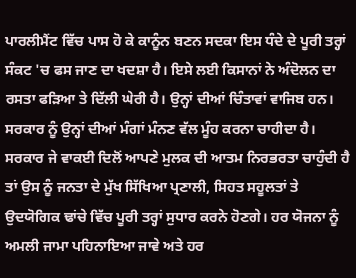ਪਾਰਲੀਮੈਂਟ ਵਿੱਚ ਪਾਸ ਹੋ ਕੇ ਕਾਨੂੰਨ ਬਣਨ ਸਦਕਾ ਇਸ ਧੰਦੇ ਦੇ ਪੂਰੀ ਤਰ੍ਹਾਂ ਸੰਕਟ 'ਚ ਫਸ ਜਾਣ ਦਾ ਖਦਸ਼ਾ ਹੈ। ਇਸੇ ਲਈ ਕਿਸਾਨਾਂ ਨੇ ਅੰਦੋਲਨ ਦਾ ਰਸਤਾ ਫੜਿਆ ਤੇ ਦਿੱਲੀ ਘੇਰੀ ਹੈ। ਉਨ੍ਹਾਂ ਦੀਆਂ ਚਿੰਤਾਵਾਂ ਵਾਜਿਬ ਹਨ। ਸਰਕਾਰ ਨੂੰ ਉਨ੍ਹਾਂ ਦੀਆਂ ਮੰਗਾਂ ਮੰਨਣ ਵੱਲ ਮੂੰਹ ਕਰਨਾ ਚਾਹੀਦਾ ਹੈ। ਸਰਕਾਰ ਜੇ ਵਾਕਈ ਦਿਲੋਂ ਆਪਣੇ ਮੁਲਕ ਦੀ ਆਤਮ ਨਿਰਭਰਤਾ ਚਾਹੁੰਦੀ ਹੈ ਤਾਂ ਉਸ ਨੂੰ ਜਨਤਾ ਦੇ ਮੁੱਖ ਸਿੱਖਿਆ ਪ੍ਰਣਾਲੀ, ਸਿਹਤ ਸਹੂਲਤਾਂ ਤੇ ਉਦਯੋਗਿਕ ਢਾਂਚੇ ਵਿੱਚ ਪੂਰੀ ਤਰ੍ਹਾਂ ਸੁਧਾਰ ਕਰਨੇ ਹੋਣਗੇ। ਹਰ ਯੋਜਨਾ ਨੂੰ ਅਮਲੀ ਜਾਮਾ ਪਹਿਨਾਇਆ ਜਾਵੇ ਅਤੇ ਹਰ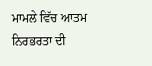ਮਾਮਲੇ ਵਿੱਚ ਆਤਮ ਨਿਰਭਰਤਾ ਦੀ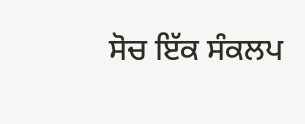ਸੋਚ ਇੱਕ ਸੰਕਲਪ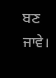ਬਣ ਜਾਵੇ।